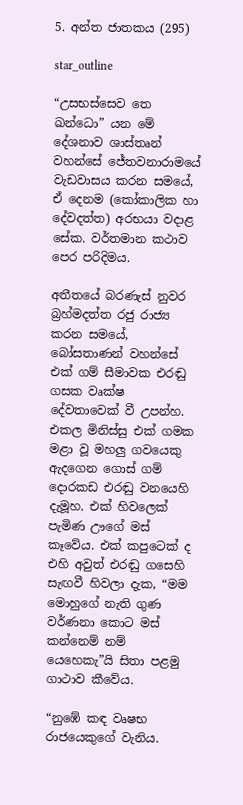5. අන්ත ජාතකය (295)

star_outline

“උසභස්සෙව තෙ ඛන්ධො” යන මේ දේශනාව ශාස්තෘන් වහන්සේ ජේතවනාරාමයේ වැඩවාසය කරන සමයේ, ඒ දෙනම (කෝකාලික හා දේවදත්ත) අරභයා වදාළ සේක. වර්තමාන කථාව පෙර පරිදිමය.

අතීතයේ බරණැස් නුවර බ්‍රහ්මදත්ත රජු රාජ්‍ය කරන සමයේ, බෝසතාණන් වහන්සේ එක් ගම් සීමාවක එරඬු ගසක වෘක්ෂ දේවතාවෙක් වී උපන්හ. එකල මිනිස්සු එක් ගමක මළා වූ මහලු ගවයෙකු ඇදගෙන ගොස් ගම් දොරකඩ එරඬු වනයෙහි දැමූහ. එක් හිවලෙක් පැමිණ ඌගේ මස් කෑවේය. එක් කපුටෙක් ද එහි අවුත් එරඬු ගසෙහි සැඟවී හිවලා දැක, “මම මොහුගේ නැති ගුණ වර්ණනා කොට මස් කන්නෙම් නම් යෙහෙකැ”යි සිතා පළමු ගාථාව කීවේය.

“නුඹේ කඳ වෘෂභ රාජයෙකුගේ වැනිය.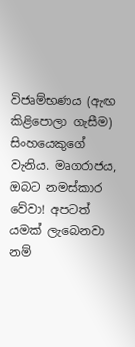විජෘම්භණය (ඇඟ කිළිපොලා ගැසීම) සිංහයෙකුගේ වැනිය. මෘගරාජය, ඔබට නමස්කාර වේවා! අපටත් යමක් ලැබෙනවා නම්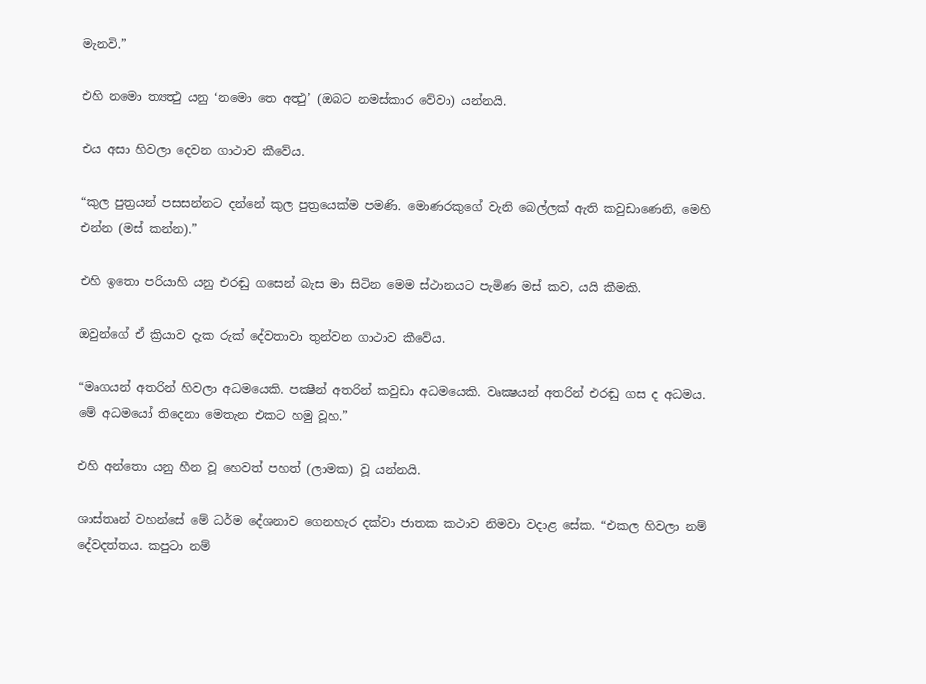මැනවි.”

එහි නමො ත්‍යත්‍ථු යනු ‘නමො තෙ අත්‍ථු’ (ඔබට නමස්කාර වේවා) යන්නයි.

එය අසා හිවලා දෙවන ගාථාව කීවේය.

“කුල පුත්‍රයන් පසසන්නට දන්නේ කුල පුත්‍රයෙක්ම පමණි. මොණරකුගේ වැනි බෙල්ලක් ඇති කවුඩාණෙනි, මෙහි එන්න (මස් කන්න).”

එහි ඉතො පරියාහි යනු එරඬු ගසෙන් බැස මා සිටින මෙම ස්ථානයට පැමිණ මස් කව, යයි කීමකි.

ඔවුන්ගේ ඒ ක්‍රියාව දැක රුක් දේවතාවා තුන්වන ගාථාව කීවේය.

“මෘගයන් අතරින් හිවලා අධමයෙකි. පක්‍ෂීන් අතරින් කවුඩා අධමයෙකි. වෘක්‍ෂයන් අතරින් එරඬු ගස ද අධමය. මේ අධමයෝ තිදෙනා මෙතැන එකට හමු වූහ.”

එහි අන්තො යනු හීන වූ හෙවත් පහත් (ලාමක) වූ යන්නයි.

ශාස්තෘන් වහන්සේ මේ ධර්ම දේශනාව ගෙනහැර දක්වා ජාතක කථාව නිමවා වදාළ සේක. “එකල හිවලා නම් දේවදත්තය. කපුටා නම්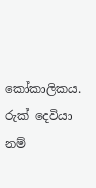කෝකාලිකය. රුක් දෙවියා නම්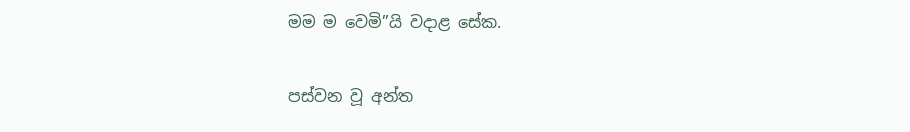මම ම වෙමි”යි වදාළ සේක.

පස්වන වූ අන්ත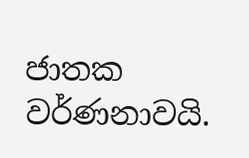ජාතක වර්ණනාවයි.